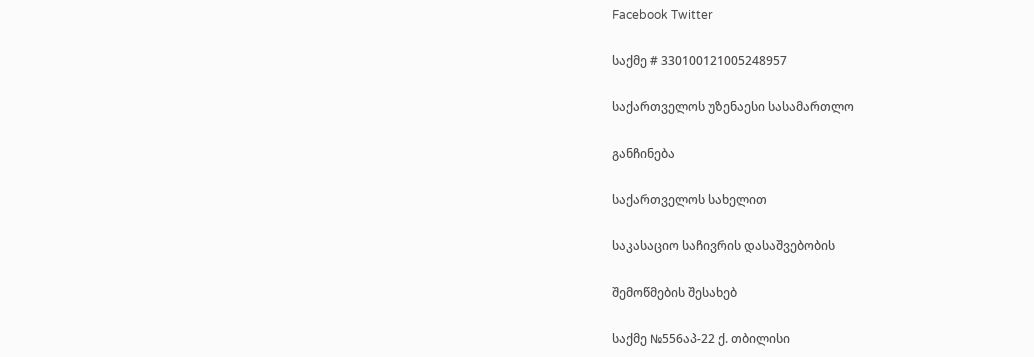Facebook Twitter

საქმე # 330100121005248957

საქართველოს უზენაესი სასამართლო

განჩინება

საქართველოს სახელით

საკასაციო საჩივრის დასაშვებობის

შემოწმების შესახებ

საქმე №556აპ-22 ქ. თბილისი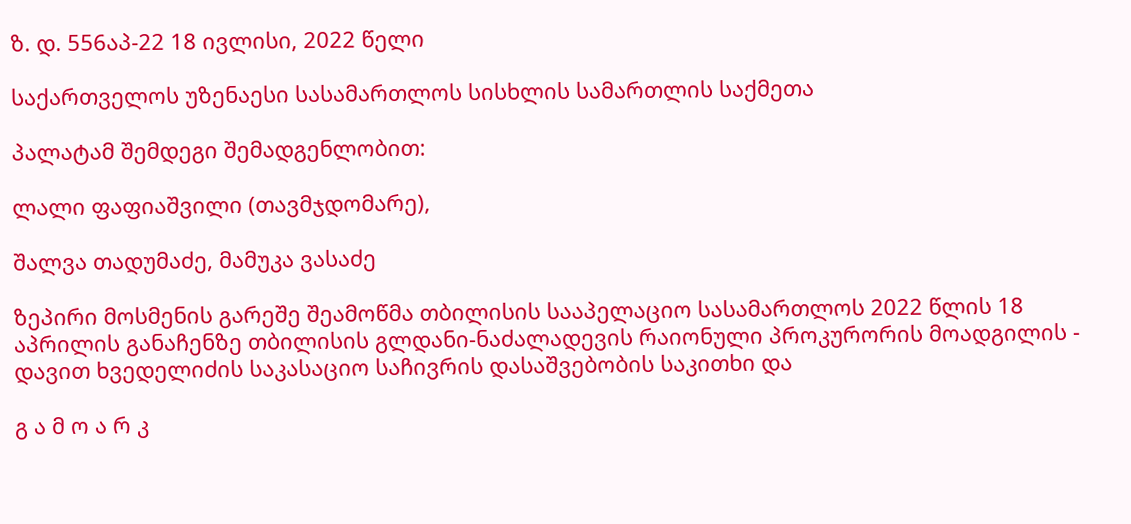ზ. დ. 556აპ-22 18 ივლისი, 2022 წელი

საქართველოს უზენაესი სასამართლოს სისხლის სამართლის საქმეთა

პალატამ შემდეგი შემადგენლობით:

ლალი ფაფიაშვილი (თავმჯდომარე),

შალვა თადუმაძე, მამუკა ვასაძე

ზეპირი მოსმენის გარეშე შეამოწმა თბილისის სააპელაციო სასამართლოს 2022 წლის 18 აპრილის განაჩენზე თბილისის გლდანი-ნაძალადევის რაიონული პროკურორის მოადგილის - დავით ხვედელიძის საკასაციო საჩივრის დასაშვებობის საკითხი და

გ ა მ ო ა რ კ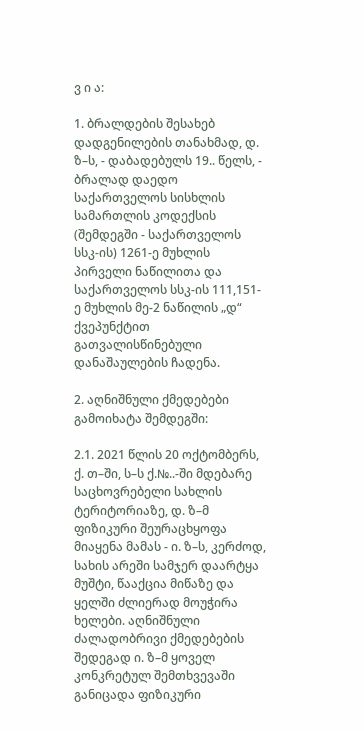ვ ი ა:

1. ბრალდების შესახებ დადგენილების თანახმად, დ. ზ–ს, - დაბადებულს 19.. წელს, - ბრალად დაედო საქართველოს სისხლის სამართლის კოდექსის (შემდეგში - საქართველოს სსკ-ის) 1261-ე მუხლის პირველი ნაწილითა და საქართველოს სსკ-ის 111,151-ე მუხლის მე-2 ნაწილის „დ“ ქვეპუნქტით გათვალისწინებული დანაშაულების ჩადენა.

2. აღნიშნული ქმედებები გამოიხატა შემდეგში:

2.1. 2021 წლის 20 ოქტომბერს, ქ. თ–ში, ს–ს ქ.№..-ში მდებარე საცხოვრებელი სახლის ტერიტორიაზე, დ. ზ–მ ფიზიკური შეურაცხყოფა მიაყენა მამას - ი. ზ–ს, კერძოდ, სახის არეში სამჯერ დაარტყა მუშტი, წააქცია მიწაზე და ყელში ძლიერად მოუჭირა ხელები. აღნიშნული ძალადობრივი ქმედებების შედეგად ი. ზ–მ ყოველ კონკრეტულ შემთხვევაში განიცადა ფიზიკური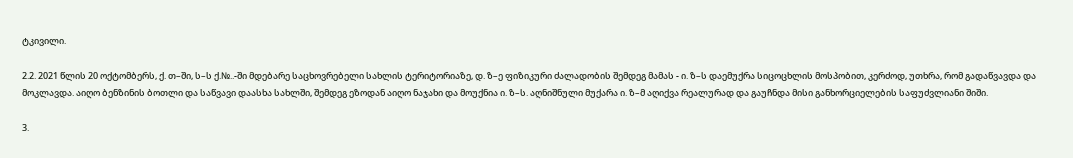ტკივილი.

2.2. 2021 წლის 20 ოქტომბერს, ქ. თ–ში, ს–ს ქ.№..-ში მდებარე საცხოვრებელი სახლის ტერიტორიაზე, დ. ზ–ე ფიზიკური ძალადობის შემდეგ მამას - ი. ზ–ს დაემუქრა სიცოცხლის მოსპობით, კერძოდ, უთხრა, რომ გადაწვავდა და მოკლავდა. აიღო ბენზინის ბოთლი და საწვავი დაასხა სახლში, შემდეგ ეზოდან აიღო ნაჯახი და მოუქნია ი. ზ–ს. აღნიშნული მუქარა ი. ზ–მ აღიქვა რეალურად და გაუჩნდა მისი განხორციელების საფუძვლიანი შიში.

3.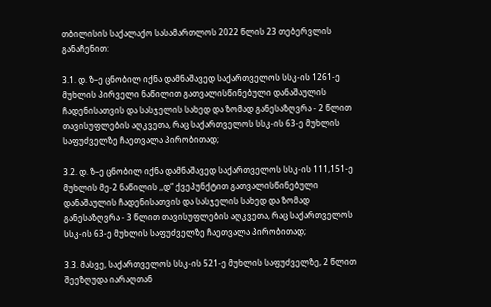თბილისის საქალაქო სასამართლოს 2022 წლის 23 თებერვლის განაჩენით:

3.1. დ. ზ–ე ცნობილ იქნა დამნაშავედ საქართველოს სსკ-ის 1261-ე მუხლის პირველი ნაწილით გათვალისწინებული დანაშაულის ჩადენისათვის და სასჯელის სახედ და ზომად განესაზღვრა - 2 წლით თავისუფლების აღკვეთა, რაც საქართველოს სსკ-ის 63-ე მუხლის საფუძველზე ჩაეთვალა პირობითად;

3.2. დ. ზ–ე ცნობილ იქნა დამნაშავედ საქართველოს სსკ-ის 111,151-ე მუხლის მე-2 ნაწილის ,,დ“ ქვეპუნქტით გათვალისწინებული დანაშაულის ჩადენისათვის და სასჯელის სახედ და ზომად განესაზღვრა - 3 წლით თავისუფლების აღკვეთა, რაც საქართველოს სსკ-ის 63-ე მუხლის საფუძველზე ჩაეთვალა პირობითად;

3.3. მასვე, საქართველოს სსკ-ის 521-ე მუხლის საფუძველზე, 2 წლით შეეზღუდა იარაღთან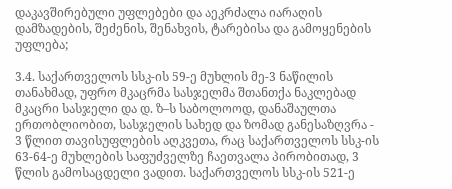დაკავშირებული უფლებები და აეკრძალა იარაღის დამზადების, შეძენის, შენახვის, ტარებისა და გამოყენების უფლება;

3.4. საქართველოს სსკ-ის 59-ე მუხლის მე-3 ნაწილის თანახმად, უფრო მკაცრმა სასჯელმა შთანთქა ნაკლებად მკაცრი სასჯელი და დ. ზ–ს საბოლოოდ, დანაშაულთა ერთობლიობით, სასჯელის სახედ და ზომად განესაზღვრა - 3 წლით თავისუფლების აღკვეთა, რაც საქართველოს სსკ-ის 63-64-ე მუხლების საფუძველზე ჩაეთვალა პირობითად, 3 წლის გამოსაცდელი ვადით. საქართველოს სსკ-ის 521-ე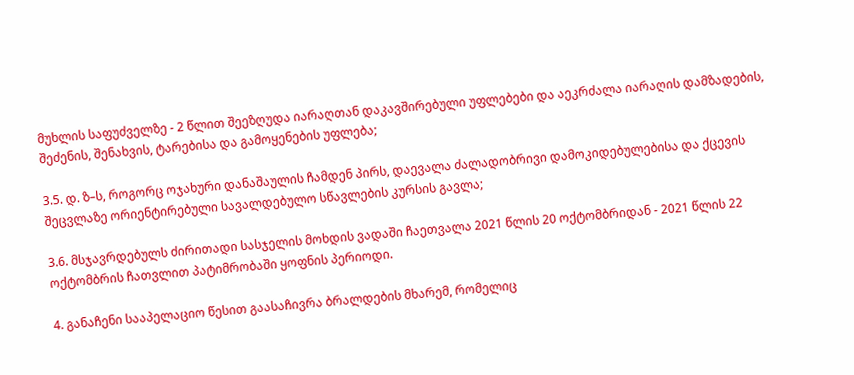მუხლის საფუძველზე - 2 წლით შეეზღუდა იარაღთან დაკავშირებული უფლებები და აეკრძალა იარაღის დამზადების, შეძენის, შენახვის, ტარებისა და გამოყენების უფლება;

3.5. დ. ზ–ს, როგორც ოჯახური დანაშაულის ჩამდენ პირს, დაევალა ძალადობრივი დამოკიდებულებისა და ქცევის შეცვლაზე ორიენტირებული სავალდებულო სწავლების კურსის გავლა;

3.6. მსჯავრდებულს ძირითადი სასჯელის მოხდის ვადაში ჩაეთვალა 2021 წლის 20 ოქტომბრიდან - 2021 წლის 22 ოქტომბრის ჩათვლით პატიმრობაში ყოფნის პერიოდი.

4. განაჩენი სააპელაციო წესით გაასაჩივრა ბრალდების მხარემ, რომელიც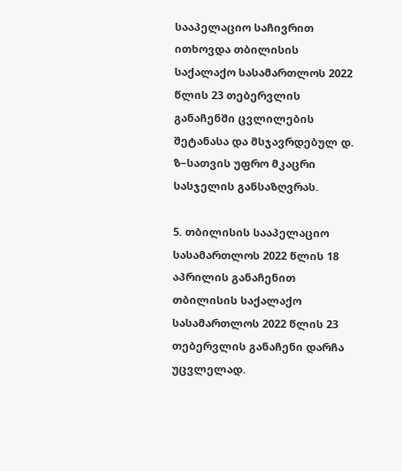სააპელაციო საჩივრით ითხოვდა თბილისის საქალაქო სასამართლოს 2022 წლის 23 თებერვლის განაჩენში ცვლილების შეტანასა და მსჯავრდებულ დ. ზ–სათვის უფრო მკაცრი სასჯელის განსაზღვრას.

5. თბილისის სააპელაციო სასამართლოს 2022 წლის 18 აპრილის განაჩენით თბილისის საქალაქო სასამართლოს 2022 წლის 23 თებერვლის განაჩენი დარჩა უცვლელად.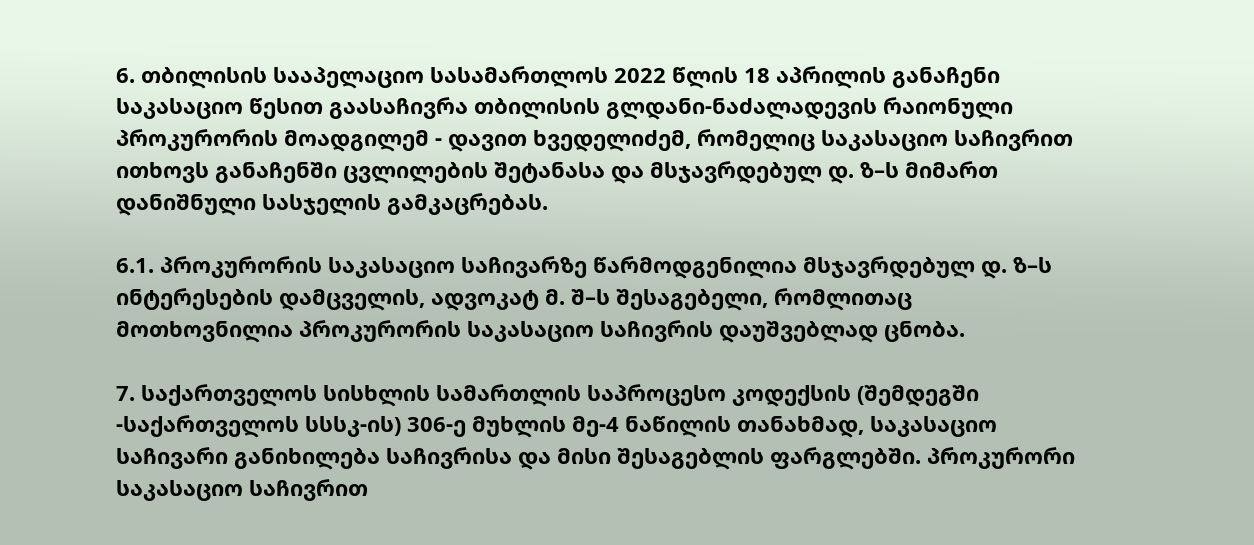6. თბილისის სააპელაციო სასამართლოს 2022 წლის 18 აპრილის განაჩენი საკასაციო წესით გაასაჩივრა თბილისის გლდანი-ნაძალადევის რაიონული პროკურორის მოადგილემ - დავით ხვედელიძემ, რომელიც საკასაციო საჩივრით ითხოვს განაჩენში ცვლილების შეტანასა და მსჯავრდებულ დ. ზ–ს მიმართ დანიშნული სასჯელის გამკაცრებას.

6.1. პროკურორის საკასაციო საჩივარზე წარმოდგენილია მსჯავრდებულ დ. ზ–ს ინტერესების დამცველის, ადვოკატ მ. შ–ს შესაგებელი, რომლითაც მოთხოვნილია პროკურორის საკასაციო საჩივრის დაუშვებლად ცნობა.

7. საქართველოს სისხლის სამართლის საპროცესო კოდექსის (შემდეგში -საქართველოს სსსკ-ის) 306-ე მუხლის მე-4 ნაწილის თანახმად, საკასაციო საჩივარი განიხილება საჩივრისა და მისი შესაგებლის ფარგლებში. პროკურორი საკასაციო საჩივრით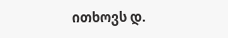ითხოვს დ.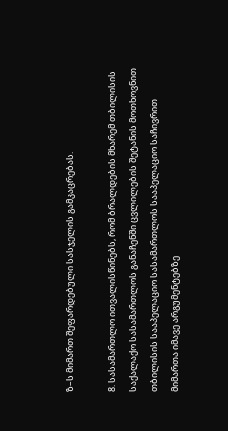ზ–ს მიმართ შეფარდებული სასჯელის გამკაცრებას.

8. სასამართლო ითვალისწინებს, რომ ბრალდების მხარემ თბილისის საქალაქო სასამართლოს განაჩენში ცვლილების შეტანის მოთხოვნით თბილისის სააპელაციო სასამართლოს სააპელაციო საჩივრით მიმართა იმავე არგუმენტებზე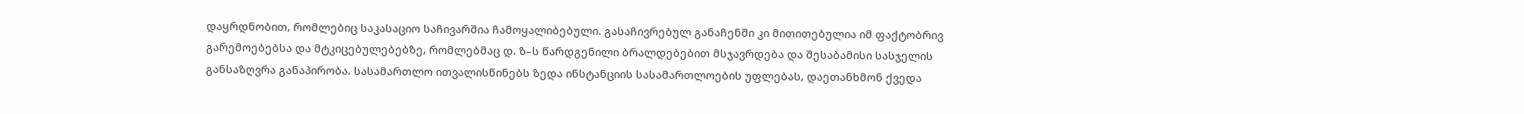დაყრდნობით, რომლებიც საკასაციო საჩივარშია ჩამოყალიბებული. გასაჩივრებულ განაჩენში კი მითითებულია იმ ფაქტობრივ გარემოებებსა და მტკიცებულებებზე, რომლებმაც დ. ზ–ს წარდგენილი ბრალდებებით მსჯავრდება და შესაბამისი სასჯელის განსაზღვრა განაპირობა. სასამართლო ითვალისწინებს ზედა ინსტანციის სასამართლოების უფლებას, დაეთანხმონ ქვედა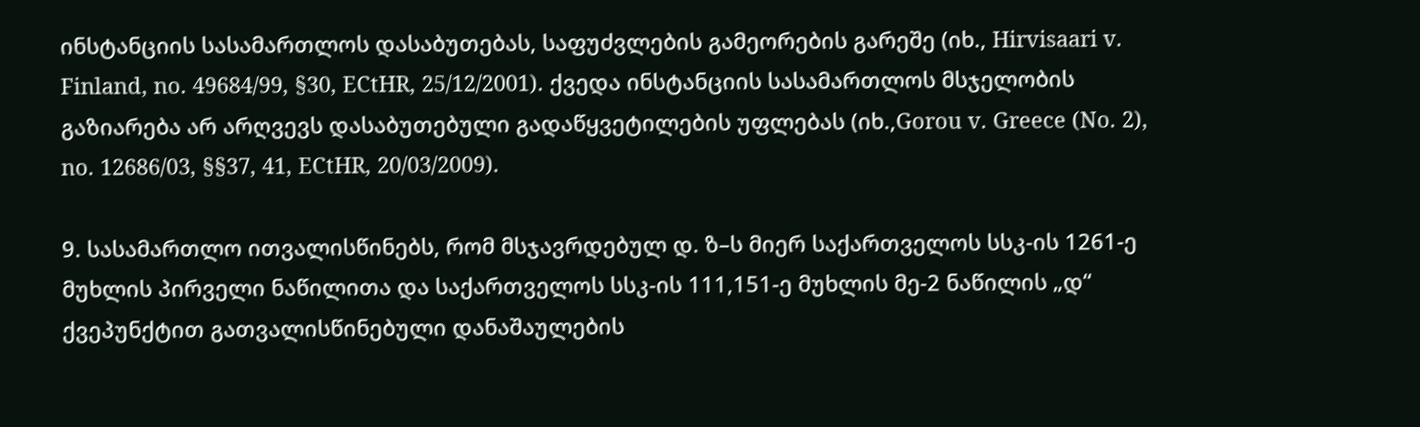ინსტანციის სასამართლოს დასაბუთებას, საფუძვლების გამეორების გარეშე (იხ., Hirvisaari v. Finland, no. 49684/99, §30, ECtHR, 25/12/2001). ქვედა ინსტანციის სასამართლოს მსჯელობის გაზიარება არ არღვევს დასაბუთებული გადაწყვეტილების უფლებას (იხ.,Gorou v. Greece (No. 2), no. 12686/03, §§37, 41, ECtHR, 20/03/2009).

9. სასამართლო ითვალისწინებს, რომ მსჯავრდებულ დ. ზ–ს მიერ საქართველოს სსკ-ის 1261-ე მუხლის პირველი ნაწილითა და საქართველოს სსკ-ის 111,151-ე მუხლის მე-2 ნაწილის „დ“ ქვეპუნქტით გათვალისწინებული დანაშაულების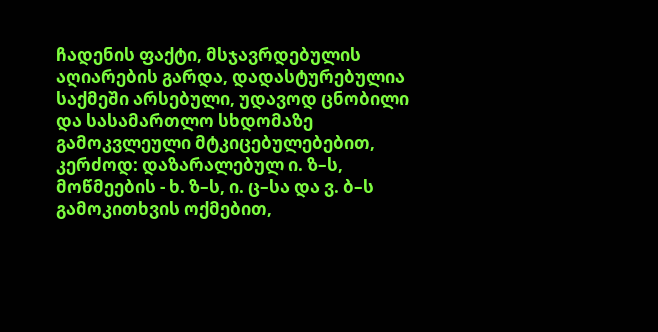ჩადენის ფაქტი, მსჯავრდებულის აღიარების გარდა, დადასტურებულია საქმეში არსებული, უდავოდ ცნობილი და სასამართლო სხდომაზე გამოკვლეული მტკიცებულებებით, კერძოდ: დაზარალებულ ი. ზ–ს, მოწმეების - ხ. ზ–ს, ი. ც–სა და ვ. ბ–ს გამოკითხვის ოქმებით,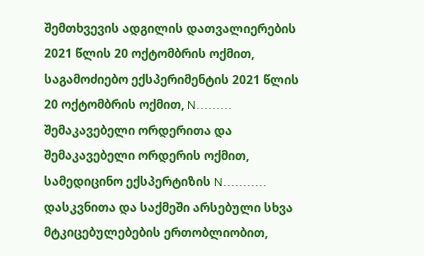შემთხვევის ადგილის დათვალიერების 2021 წლის 20 ოქტომბრის ოქმით, საგამოძიებო ექსპერიმენტის 2021 წლის 20 ოქტომბრის ოქმით, N......... შემაკავებელი ორდერითა და შემაკავებელი ორდერის ოქმით, სამედიცინო ექსპერტიზის N........... დასკვნითა და საქმეში არსებული სხვა მტკიცებულებების ერთობლიობით,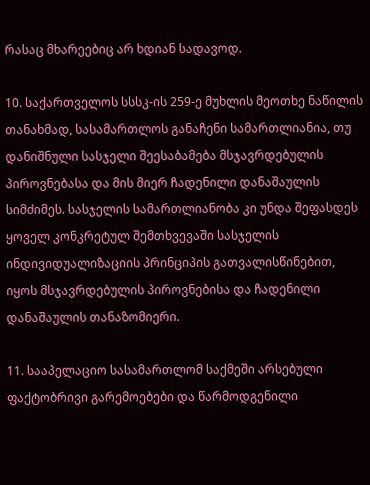რასაც მხარეებიც არ ხდიან სადავოდ.

10. საქართველოს სსსკ-ის 259-ე მუხლის მეოთხე ნაწილის თანახმად, სასამართლოს განაჩენი სამართლიანია, თუ დანიშნული სასჯელი შეესაბამება მსჯავრდებულის პიროვნებასა და მის მიერ ჩადენილი დანაშაულის სიმძიმეს. სასჯელის სამართლიანობა კი უნდა შეფასდეს ყოველ კონკრეტულ შემთხვევაში სასჯელის ინდივიდუალიზაციის პრინციპის გათვალისწინებით, იყოს მსჯავრდებულის პიროვნებისა და ჩადენილი დანაშაულის თანაზომიერი.

11. სააპელაციო სასამართლომ საქმეში არსებული ფაქტობრივი გარემოებები და წარმოდგენილი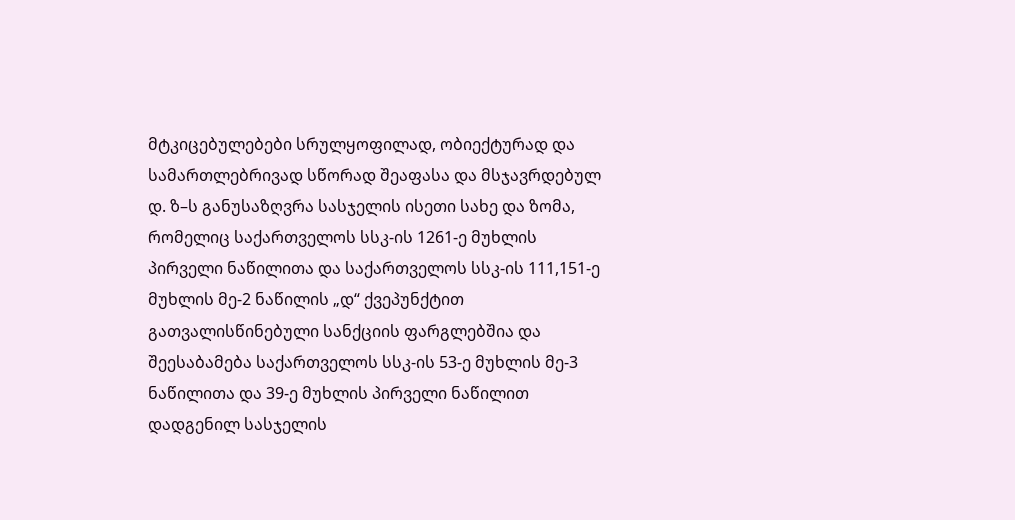მტკიცებულებები სრულყოფილად, ობიექტურად და სამართლებრივად სწორად შეაფასა და მსჯავრდებულ დ. ზ–ს განუსაზღვრა სასჯელის ისეთი სახე და ზომა, რომელიც საქართველოს სსკ-ის 1261-ე მუხლის პირველი ნაწილითა და საქართველოს სსკ-ის 111,151-ე მუხლის მე-2 ნაწილის „დ“ ქვეპუნქტით გათვალისწინებული სანქციის ფარგლებშია და შეესაბამება საქართველოს სსკ-ის 53-ე მუხლის მე-3 ნაწილითა და 39-ე მუხლის პირველი ნაწილით დადგენილ სასჯელის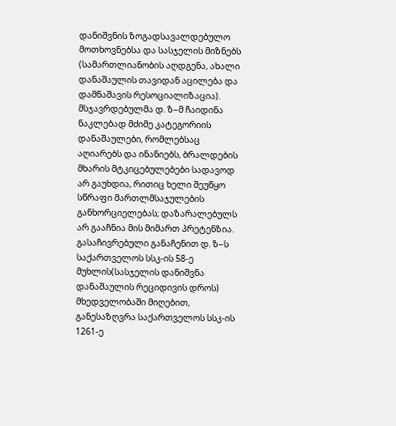დანიშვნის ზოგადსავალდებულო მოთხოვნებსა და სასჯელის მიზნებს (სამართლიანობის აღდგენა, ახალი დანაშაულის თავიდან აცილება და დამნაშავის რესოციალიზაცია). მსჯავრდებულმა დ. ზ–მ ჩაიდინა ნაკლებად მძიმე კატეგორიის დანაშაულები, რომლებსაც აღიარებს და ინანიებს, ბრალდების მხარის მტკიცებულებები სადავოდ არ გაუხდია, რითიც ხელი შეუწყო სწრაფი მართლმსაჯულების განხორციელებას; დაზარალებულს არ გააჩნია მის მიმართ პრეტენზია. გასაჩივრებული განაჩენით დ. ზ–ს საქართველოს სსკ-ის 58-ე მუხლის(სასჯელის დანიშვნა დანაშაულის რეციდივის დროს) მხედველობაში მიღებით, განესაზღვრა საქართველოს სსკ-ის 1261-ე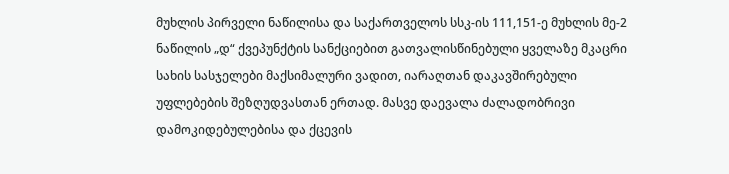მუხლის პირველი ნაწილისა და საქართველოს სსკ-ის 111,151-ე მუხლის მე-2 ნაწილის „დ“ ქვეპუნქტის სანქციებით გათვალისწინებული ყველაზე მკაცრი სახის სასჯელები მაქსიმალური ვადით, იარაღთან დაკავშირებული უფლებების შეზღუდვასთან ერთად. მასვე დაევალა ძალადობრივი დამოკიდებულებისა და ქცევის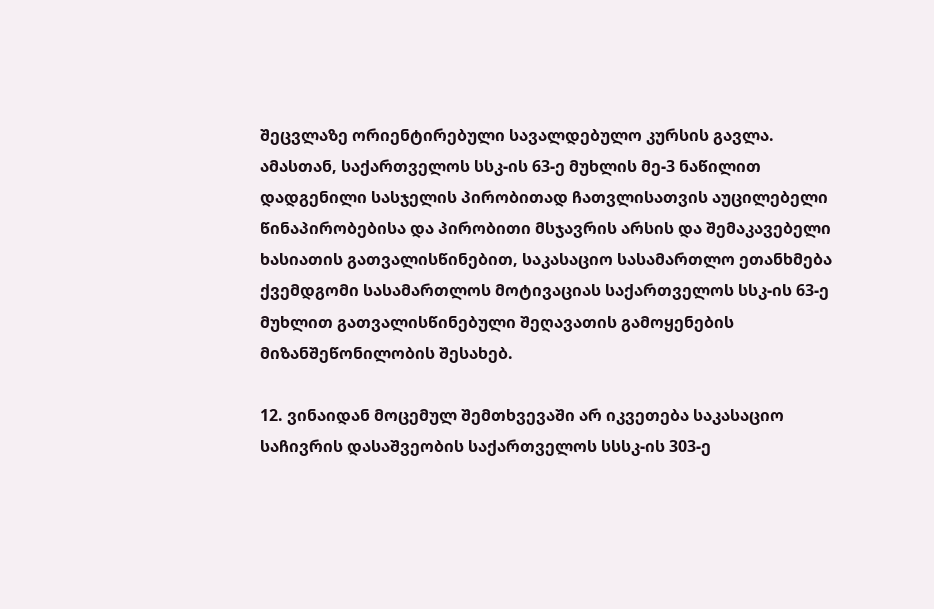შეცვლაზე ორიენტირებული სავალდებულო კურსის გავლა. ამასთან, საქართველოს სსკ-ის 63-ე მუხლის მე-3 ნაწილით დადგენილი სასჯელის პირობითად ჩათვლისათვის აუცილებელი წინაპირობებისა და პირობითი მსჯავრის არსის და შემაკავებელი ხასიათის გათვალისწინებით, საკასაციო სასამართლო ეთანხმება ქვემდგომი სასამართლოს მოტივაციას საქართველოს სსკ-ის 63-ე მუხლით გათვალისწინებული შეღავათის გამოყენების მიზანშეწონილობის შესახებ.

12. ვინაიდან მოცემულ შემთხვევაში არ იკვეთება საკასაციო საჩივრის დასაშვეობის საქართველოს სსსკ-ის 303-ე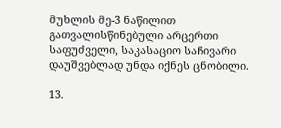მუხლის მე-3 ნაწილით გათვალისწინებული არცერთი საფუძველი, საკასაციო საჩივარი დაუშვებლად უნდა იქნეს ცნობილი.

13.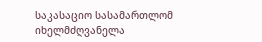საკასაციო სასამართლომ იხელმძღვანელა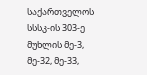საქართველოს სსსკ-ის 303-ე მუხლის მე-3, მე-32, მე-33,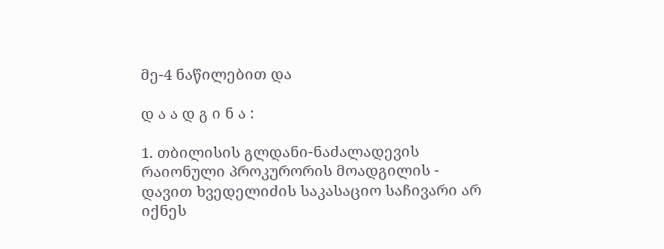მე-4 ნაწილებით და

დ ა ა დ გ ი ნ ა :

1. თბილისის გლდანი-ნაძალადევის რაიონული პროკურორის მოადგილის - დავით ხვედელიძის საკასაციო საჩივარი არ იქნეს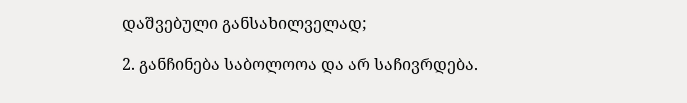დაშვებული განსახილველად;

2. განჩინება საბოლოოა და არ საჩივრდება.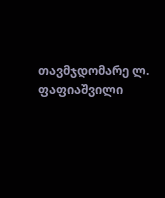თავმჯდომარე ლ. ფაფიაშვილი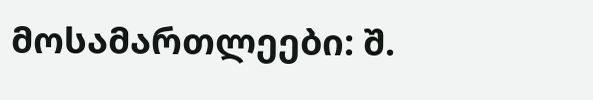მოსამართლეები: შ.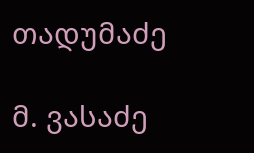თადუმაძე

მ. ვასაძე